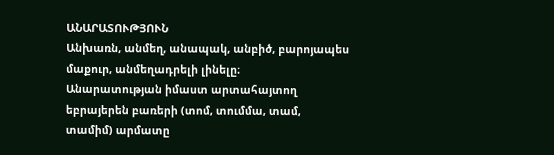ԱՆԱՐԱՏՈՒԹՅՈՒՆ
Անխառն, անմեղ, անապակ, անբիծ, բարոյապես մաքուր, անմեղադրելի լինելը։
Անարատության իմաստ արտահայտող եբրայերեն բառերի (տոմ, տումմա, տամ, տամիմ) արմատը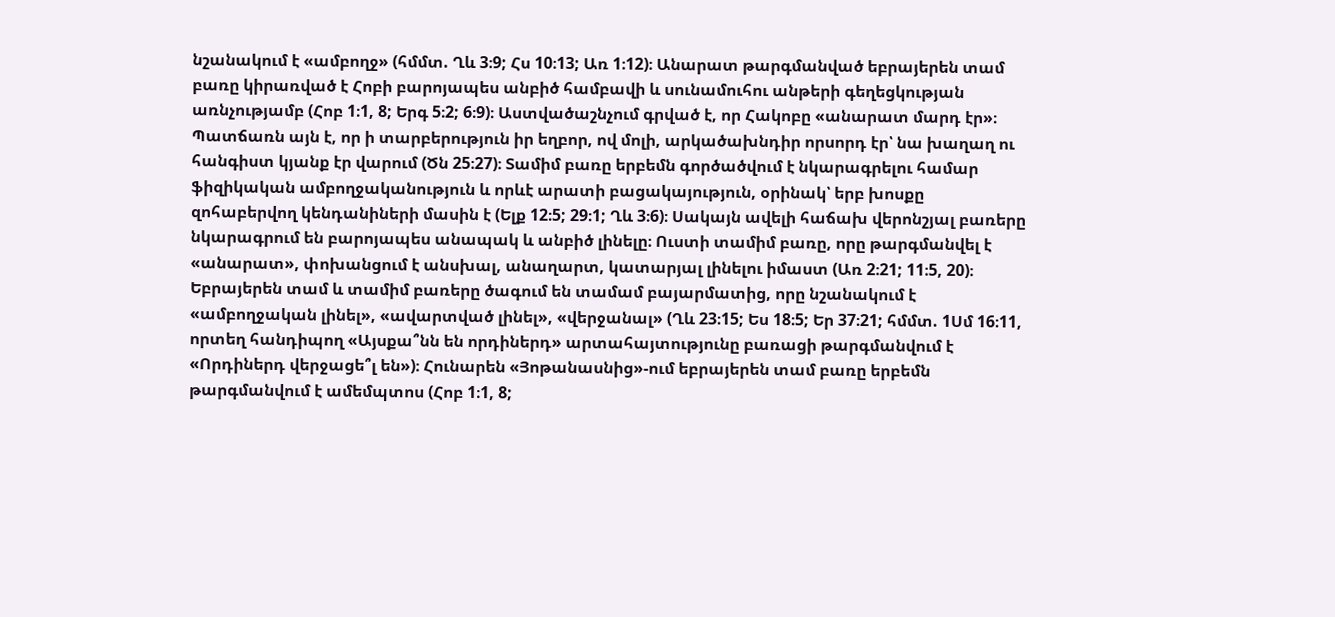նշանակում է «ամբողջ» (հմմտ. Ղև 3։9; Հս 10։13; Առ 1։12)։ Անարատ թարգմանված եբրայերեն տամ բառը կիրառված է Հոբի բարոյապես անբիծ համբավի և սունամուհու անթերի գեղեցկության առնչությամբ (Հոբ 1։1, 8; Երգ 5։2; 6։9)։ Աստվածաշնչում գրված է, որ Հակոբը «անարատ մարդ էր»։ Պատճառն այն է, որ ի տարբերություն իր եղբոր, ով մոլի, արկածախնդիր որսորդ էր՝ նա խաղաղ ու հանգիստ կյանք էր վարում (Ծն 25։27)։ Տամիմ բառը երբեմն գործածվում է նկարագրելու համար ֆիզիկական ամբողջականություն և որևէ արատի բացակայություն, օրինակ՝ երբ խոսքը զոհաբերվող կենդանիների մասին է (Ելք 12։5; 29։1; Ղև 3։6)։ Սակայն ավելի հաճախ վերոնշյալ բառերը նկարագրում են բարոյապես անապակ և անբիծ լինելը։ Ուստի տամիմ բառը, որը թարգմանվել է «անարատ», փոխանցում է անսխալ, անաղարտ, կատարյալ լինելու իմաստ (Առ 2։21; 11։5, 20)։ Եբրայերեն տամ և տամիմ բառերը ծագում են տամամ բայարմատից, որը նշանակում է «ամբողջական լինել», «ավարտված լինել», «վերջանալ» (Ղև 23։15; Ես 18։5; Եր 37։21; հմմտ. 1Սմ 16։11, որտեղ հանդիպող «Այսքա՞նն են որդիներդ» արտահայտությունը բառացի թարգմանվում է «Որդիներդ վերջացե՞լ են»)։ Հունարեն «Յոթանասնից»-ում եբրայերեն տամ բառը երբեմն թարգմանվում է ամեմպտոս (Հոբ 1։1, 8;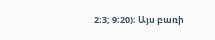2։3; 9։20)։ Այս բառի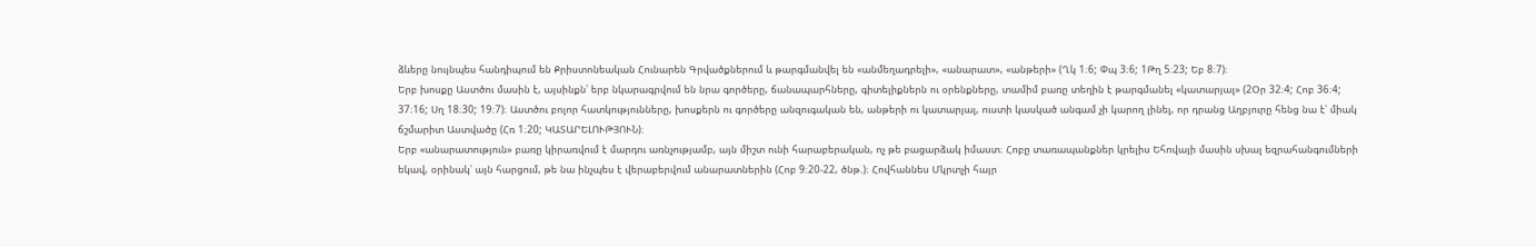ձևերը նույնպես հանդիպում են Քրիստոնեական Հունարեն Գրվածքներում և թարգմանվել են «անմեղադրելի», «անարատ», «անթերի» (Ղկ 1։6; Փպ 3։6; 1Թղ 5։23; Եբ 8։7)։
Երբ խոսքը Աստծու մասին է, այսինքն՝ երբ նկարագրվում են նրա գործերը, ճանապարհները, գիտելիքներն ու օրենքները, տամիմ բառը տեղին է թարգմանել «կատարյալ» (2Օր 32։4; Հոբ 36։4; 37։16; Սղ 18։30; 19։7)։ Աստծու բոլոր հատկությունները, խոսքերն ու գործերը անզուգական են, անթերի ու կատարյալ, ուստի կասկած անգամ չի կարող լինել, որ դրանց Աղբյուրը հենց նա է՝ միակ ճշմարիտ Աստվածը (Հռ 1։20; ԿԱՏԱՐԵԼՈՒԹՅՈՒՆ)։
Երբ «անարատություն» բառը կիրառվում է մարդու առնչությամբ, այն միշտ ունի հարաբերական, ոչ թե բացարձակ իմաստ։ Հոբը տառապանքներ կրելիս Եհովայի մասին սխալ եզրահանգումների եկավ, օրինակ՝ այն հարցում, թե նա ինչպես է վերաբերվում անարատներին (Հոբ 9։20-22, ծնթ.)։ Հովհաննես Մկրտչի հայր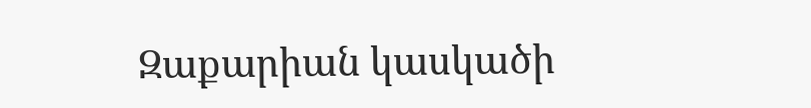Զաքարիան կասկածի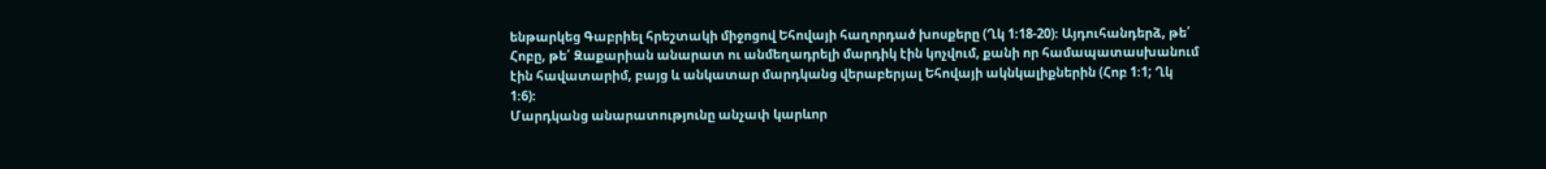ենթարկեց Գաբրիել հրեշտակի միջոցով Եհովայի հաղորդած խոսքերը (Ղկ 1։18-20)։ Այդուհանդերձ, թե՛ Հոբը, թե՛ Զաքարիան անարատ ու անմեղադրելի մարդիկ էին կոչվում, քանի որ համապատասխանում էին հավատարիմ, բայց և անկատար մարդկանց վերաբերյալ Եհովայի ակնկալիքներին (Հոբ 1։1; Ղկ 1։6)։
Մարդկանց անարատությունը անչափ կարևոր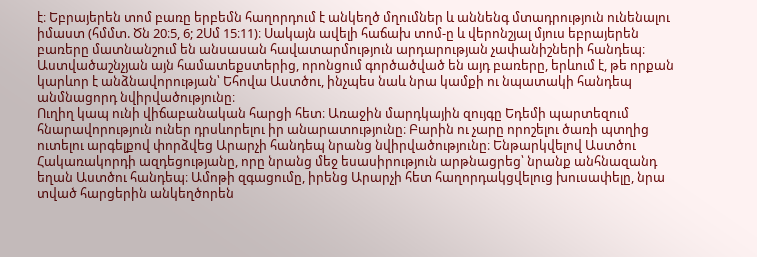է։ Եբրայերեն տոմ բառը երբեմն հաղորդում է անկեղծ մղումներ և աննենգ մտադրություն ունենալու իմաստ (հմմտ. Ծն 20։5, 6; 2Սմ 15։11)։ Սակայն ավելի հաճախ տոմ-ը և վերոնշյալ մյուս եբրայերեն բառերը մատնանշում են անսասան հավատարմություն արդարության չափանիշների հանդեպ։ Աստվածաշնչյան այն համատեքստերից, որոնցում գործածված են այդ բառերը, երևում է, թե որքան կարևոր է անձնավորության՝ Եհովա Աստծու, ինչպես նաև նրա կամքի ու նպատակի հանդեպ անմնացորդ նվիրվածությունը։
Ուղիղ կապ ունի վիճաբանական հարցի հետ։ Առաջին մարդկային զույգը Եդեմի պարտեզում հնարավորություն ուներ դրսևորելու իր անարատությունը։ Բարին ու չարը որոշելու ծառի պտղից ուտելու արգելքով փորձվեց Արարչի հանդեպ նրանց նվիրվածությունը։ Ենթարկվելով Աստծու Հակառակորդի ազդեցությանը, որը նրանց մեջ եսասիրություն արթնացրեց՝ նրանք անհնազանդ եղան Աստծու հանդեպ։ Ամոթի զգացումը, իրենց Արարչի հետ հաղորդակցվելուց խուսափելը, նրա տված հարցերին անկեղծորեն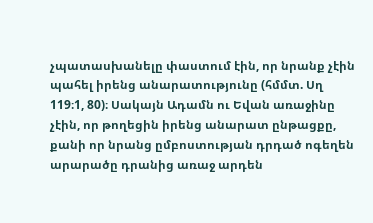չպատասխանելը փաստում էին, որ նրանք չէին պահել իրենց անարատությունը (հմմտ. Սղ 119։1, 80)։ Սակայն Ադամն ու Եվան առաջինը չէին, որ թողեցին իրենց անարատ ընթացքը, քանի որ նրանց ըմբոստության դրդած ոգեղեն արարածը դրանից առաջ արդեն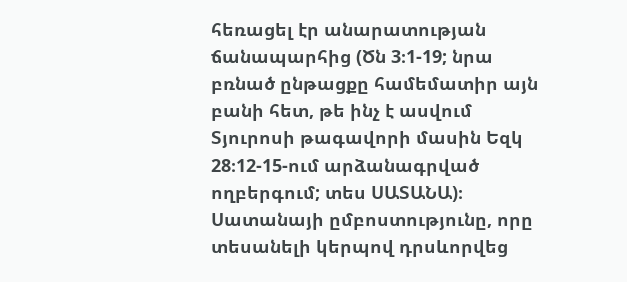հեռացել էր անարատության ճանապարհից (Ծն 3։1-19; նրա բռնած ընթացքը համեմատիր այն բանի հետ, թե ինչ է ասվում Տյուրոսի թագավորի մասին Եզկ 28։12-15-ում արձանագրված ողբերգում; տես ՍԱՏԱՆԱ)։
Սատանայի ըմբոստությունը, որը տեսանելի կերպով դրսևորվեց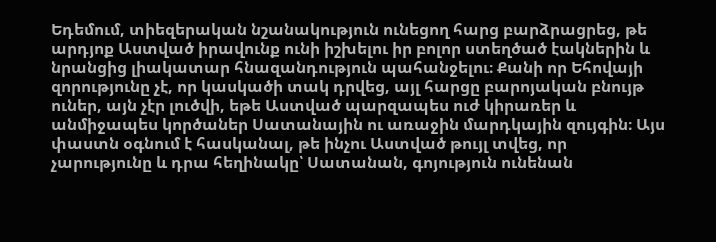Եդեմում, տիեզերական նշանակություն ունեցող հարց բարձրացրեց, թե արդյոք Աստված իրավունք ունի իշխելու իր բոլոր ստեղծած էակներին և նրանցից լիակատար հնազանդություն պահանջելու։ Քանի որ Եհովայի զորությունը չէ, որ կասկածի տակ դրվեց, այլ հարցը բարոյական բնույթ ուներ, այն չէր լուծվի, եթե Աստված պարզապես ուժ կիրառեր և անմիջապես կործաներ Սատանային ու առաջին մարդկային զույգին։ Այս փաստն օգնում է հասկանալ, թե ինչու Աստված թույլ տվեց, որ չարությունը և դրա հեղինակը՝ Սատանան, գոյություն ունենան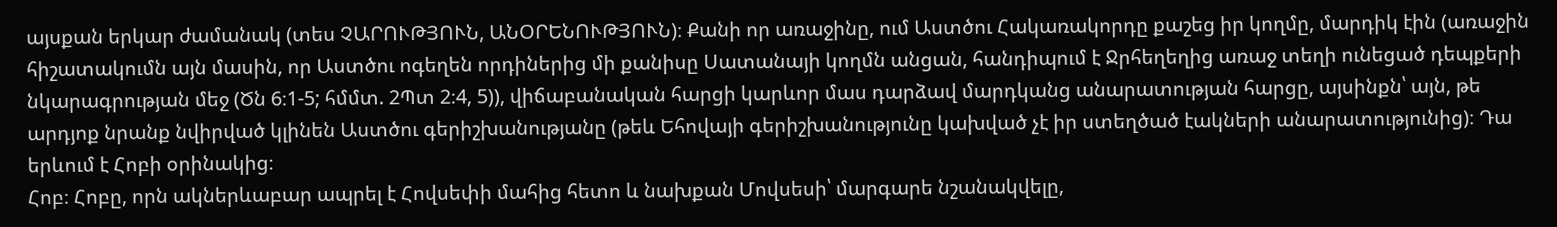այսքան երկար ժամանակ (տես ՉԱՐՈՒԹՅՈՒՆ, ԱՆՕՐԵՆՈՒԹՅՈՒՆ)։ Քանի որ առաջինը, ում Աստծու Հակառակորդը քաշեց իր կողմը, մարդիկ էին (առաջին հիշատակումն այն մասին, որ Աստծու ոգեղեն որդիներից մի քանիսը Սատանայի կողմն անցան, հանդիպում է Ջրհեղեղից առաջ տեղի ունեցած դեպքերի նկարագրության մեջ (Ծն 6։1-5; հմմտ. 2Պտ 2։4, 5)), վիճաբանական հարցի կարևոր մաս դարձավ մարդկանց անարատության հարցը, այսինքն՝ այն, թե արդյոք նրանք նվիրված կլինեն Աստծու գերիշխանությանը (թեև Եհովայի գերիշխանությունը կախված չէ իր ստեղծած էակների անարատությունից)։ Դա երևում է Հոբի օրինակից։
Հոբ։ Հոբը, որն ակներևաբար ապրել է Հովսեփի մահից հետո և նախքան Մովսեսի՝ մարգարե նշանակվելը,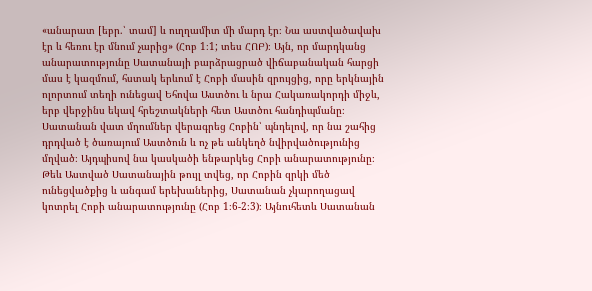«անարատ [եբր.՝ տամ] և ուղղամիտ մի մարդ էր։ Նա աստվածավախ էր և հեռու էր մնում չարից» (Հոբ 1։1; տես ՀՈԲ)։ Այն, որ մարդկանց անարատությունը Սատանայի բարձրացրած վիճաբանական հարցի մաս է կազմում, հստակ երևում է Հոբի մասին զրույցից, որը երկնային ոլորտում տեղի ունեցավ Եհովա Աստծու և նրա Հակառակորդի միջև, երբ վերջինս եկավ հրեշտակների հետ Աստծու հանդիպմանը։ Սատանան վատ մղումներ վերագրեց Հոբին՝ պնդելով, որ նա շահից դրդված է ծառայում Աստծուն և ոչ թե անկեղծ նվիրվածությունից մղված։ Այդպիսով նա կասկածի ենթարկեց Հոբի անարատությունը։ Թեև Աստված Սատանային թույլ տվեց, որ Հոբին զրկի մեծ ունեցվածքից և անգամ երեխաներից, Սատանան չկարողացավ կոտրել Հոբի անարատությունը (Հոբ 1։6-2։3)։ Այնուհետև Սատանան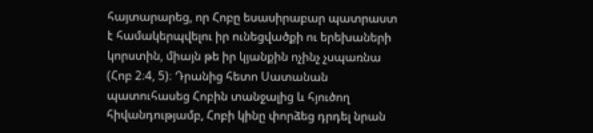հայտարարեց, որ Հոբը եսասիրաբար պատրաստ է համակերպվելու իր ունեցվածքի ու երեխաների կորստին, միայն թե իր կյանքին ոչինչ չսպառնա (Հոբ 2։4, 5)։ Դրանից հետո Սատանան պատուհասեց Հոբին տանջալից և հյուծող հիվանդությամբ, Հոբի կինը փորձեց դրդել նրան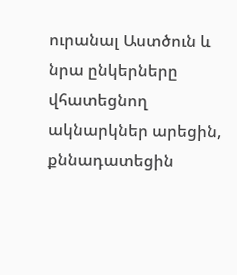ուրանալ Աստծուն և նրա ընկերները վհատեցնող ակնարկներ արեցին, քննադատեցին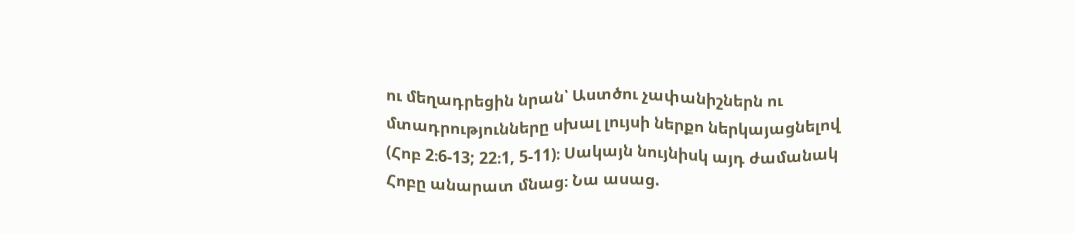ու մեղադրեցին նրան՝ Աստծու չափանիշներն ու մտադրությունները սխալ լույսի ներքո ներկայացնելով (Հոբ 2։6-13; 22։1, 5-11)։ Սակայն նույնիսկ այդ ժամանակ Հոբը անարատ մնաց։ Նա ասաց.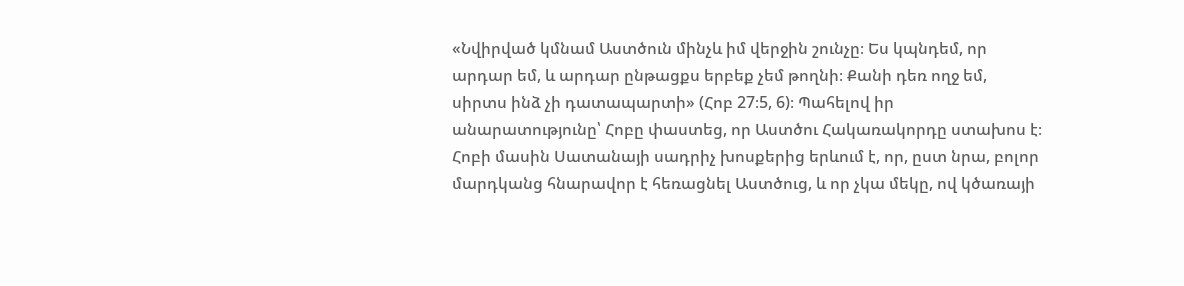«Նվիրված կմնամ Աստծուն մինչև իմ վերջին շունչը։ Ես կպնդեմ, որ արդար եմ, և արդար ընթացքս երբեք չեմ թողնի։ Քանի դեռ ողջ եմ, սիրտս ինձ չի դատապարտի» (Հոբ 27։5, 6)։ Պահելով իր անարատությունը՝ Հոբը փաստեց, որ Աստծու Հակառակորդը ստախոս է։
Հոբի մասին Սատանայի սադրիչ խոսքերից երևում է, որ, ըստ նրա, բոլոր մարդկանց հնարավոր է հեռացնել Աստծուց, և որ չկա մեկը, ով կծառայի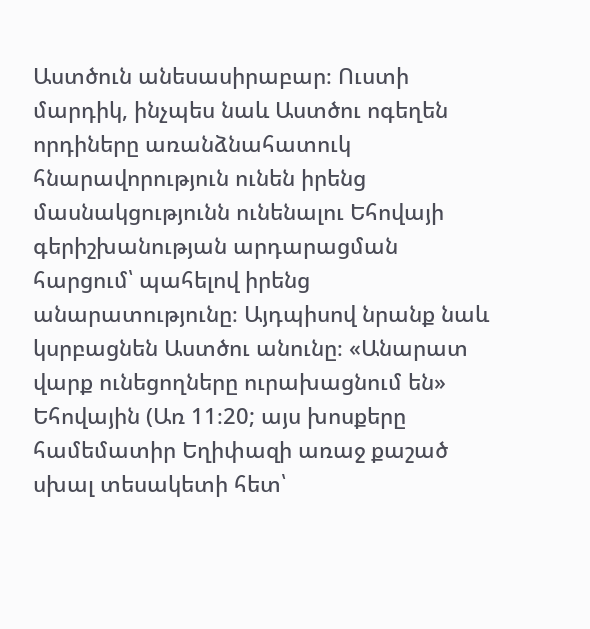Աստծուն անեսասիրաբար։ Ուստի մարդիկ, ինչպես նաև Աստծու ոգեղեն որդիները առանձնահատուկ հնարավորություն ունեն իրենց մասնակցությունն ունենալու Եհովայի գերիշխանության արդարացման հարցում՝ պահելով իրենց անարատությունը։ Այդպիսով նրանք նաև կսրբացնեն Աստծու անունը։ «Անարատ վարք ունեցողները ուրախացնում են» Եհովային (Առ 11։20; այս խոսքերը համեմատիր Եղիփազի առաջ քաշած սխալ տեսակետի հետ՝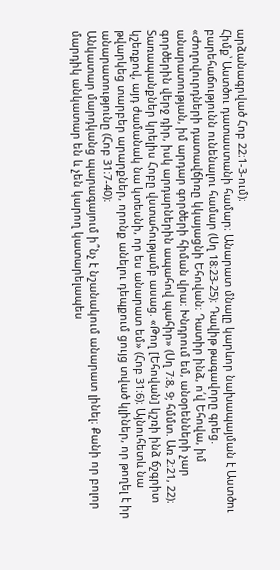արձանագրված Հոբ 22։1-3-ում)։
Հիմք՝ Աստծու դատաստանի համար։ Անարատ մնալը կարևոր նախապայման է Աստծու բարեհաճությունն ունենալու համար (Սղ 18։23-25)։ Դավիթ թագավորը գրեց. «Ժողովուրդների դատավճիռը կկայացնի Եհովան։ Դատիր ինձ, ո՛վ Եհովա, իմ անարատության, իմ արդար գործերի հիման վրա։ Խնդրում եմ, անօրենների չար գործերին վերջ դիր, իսկ արդարներին ապահով պահիր» (Սղ 7։8, 9; հմմտ. Առ 2։21, 22)։ Տառապանքներ կրելիս Հոբը վստահությամբ ասաց. «Թող [Եհովան] կշռի ինձ ճշգրիտ կշեռքով, այդ ժամանակ նա կտեսնի, որ ես անարատ եմ» (Հոբ 31։6)։ Այնուհետև նա թվարկեց տարբեր արարքներ, որոնք անելու դեպքում ցույց տված կլիներ, որ թողել է իր անարատությունը (Հոբ 31։7-40)։
Անկատար մարդկանց պարագայում ի՞նչ է նշանակում անարատ լինել։ Քանի որ բոլոր մարդիկ անկատար են և չեն կարող կատարելապես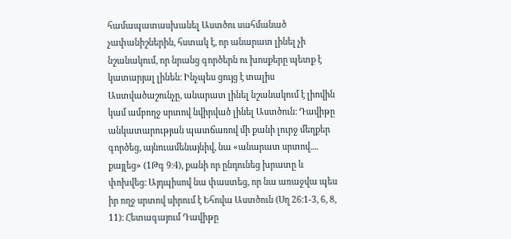համապատասխանել Աստծու սահմանած չափանիշներին, հստակ է, որ անարատ լինել չի նշանակում, որ նրանց գործերն ու խոսքերը պետք է կատարյալ լինեն։ Ինչպես ցույց է տալիս Աստվածաշունչը, անարատ լինել նշանակում է լիովին կամ ամբողջ սրտով նվիրված լինել Աստծուն։ Դավիթը անկատարության պատճառով մի քանի լուրջ մեղքեր գործեց, այնուամենայնիվ, նա «անարատ սրտով.... քայլեց» (1Թգ 9։4), քանի որ ընդունեց խրատը և փոխվեց։ Այդպիսով նա փաստեց, որ նա առաջվա պես իր ողջ սրտով սիրում է Եհովա Աստծուն (Սղ 26։1-3, 6, 8, 11)։ Հետագայում Դավիթը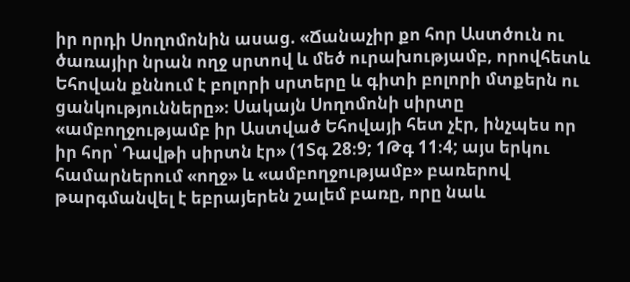իր որդի Սողոմոնին ասաց. «Ճանաչիր քո հոր Աստծուն ու ծառայիր նրան ողջ սրտով և մեծ ուրախությամբ, որովհետև Եհովան քննում է բոլորի սրտերը և գիտի բոլորի մտքերն ու ցանկությունները»։ Սակայն Սողոմոնի սիրտը «ամբողջությամբ իր Աստված Եհովայի հետ չէր, ինչպես որ իր հոր՝ Դավթի սիրտն էր» (1Տգ 28։9; 1Թգ 11։4; այս երկու համարներում «ողջ» և «ամբողջությամբ» բառերով թարգմանվել է եբրայերեն շալեմ բառը, որը նաև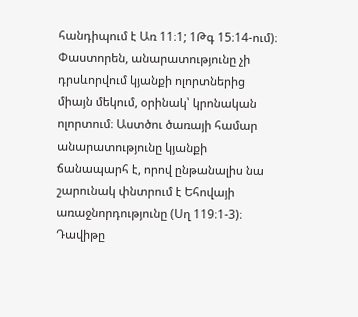հանդիպում է Առ 11։1; 1Թգ 15։14-ում)։
Փաստորեն, անարատությունը չի դրսևորվում կյանքի ոլորտներից միայն մեկում, օրինակ՝ կրոնական ոլորտում։ Աստծու ծառայի համար անարատությունը կյանքի ճանապարհ է, որով ընթանալիս նա շարունակ փնտրում է Եհովայի առաջնորդությունը (Սղ 119։1-3)։ Դավիթը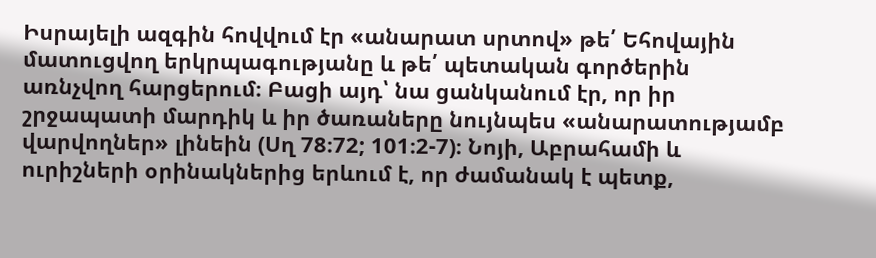Իսրայելի ազգին հովվում էր «անարատ սրտով» թե՛ Եհովային մատուցվող երկրպագությանը և թե՛ պետական գործերին առնչվող հարցերում։ Բացի այդ՝ նա ցանկանում էր, որ իր շրջապատի մարդիկ և իր ծառաները նույնպես «անարատությամբ վարվողներ» լինեին (Սղ 78։72; 101։2-7)։ Նոյի, Աբրահամի և ուրիշների օրինակներից երևում է, որ ժամանակ է պետք,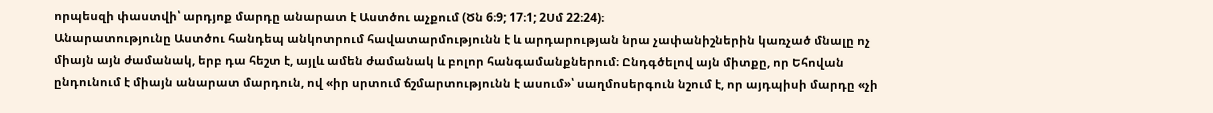որպեսզի փաստվի՝ արդյոք մարդը անարատ է Աստծու աչքում (Ծն 6։9; 17։1; 2Սմ 22։24)։
Անարատությունը Աստծու հանդեպ անկոտրում հավատարմությունն է և արդարության նրա չափանիշներին կառչած մնալը ոչ միայն այն ժամանակ, երբ դա հեշտ է, այլև ամեն ժամանակ և բոլոր հանգամանքներում։ Ընդգծելով այն միտքը, որ Եհովան ընդունում է միայն անարատ մարդուն, ով «իր սրտում ճշմարտությունն է ասում»՝ սաղմոսերգուն նշում է, որ այդպիսի մարդը «չի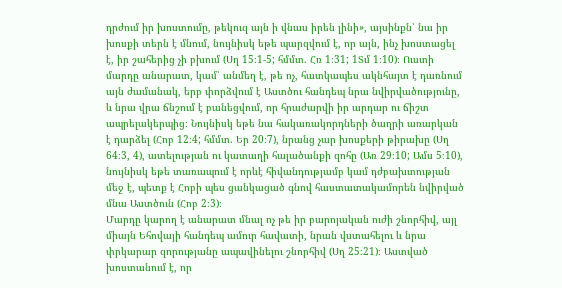դրժում իր խոստումը, թեկուզ այն ի վնաս իրեն լինի», այսինքն՝ նա իր խոսքի տերն է մնում, նույնիսկ եթե պարզվում է, որ այն, ինչ խոստացել է, իր շահերից չի բխում (Սղ 15։1-5; հմմտ. Հռ 1։31; 1Տմ 1։10)։ Ուստի մարդը անարատ, կամ՝ անմեղ է, թե ոչ, հատկապես ակնհայտ է դառնում այն ժամանակ, երբ փորձվում է Աստծու հանդեպ նրա նվիրվածությունը, և նրա վրա ճնշում է բանեցվում, որ հրաժարվի իր արդար ու ճիշտ ապրելակերպից։ Նույնիսկ եթե նա հակառակորդների ծաղրի առարկան է դարձել (Հոբ 12։4; հմմտ. Եր 20։7), նրանց չար խոսքերի թիրախը (Սղ 64։3, 4), ատելության ու կատաղի հալածանքի զոհը (Առ 29։10; Ամս 5։10), նույնիսկ եթե տառապում է որևէ հիվանդությամբ կամ դժբախտության մեջ է, պետք է Հոբի պես ցանկացած գնով հաստատակամորեն նվիրված մնա Աստծուն (Հոբ 2։3)։
Մարդը կարող է անարատ մնալ ոչ թե իր բարոյական ուժի շնորհիվ, այլ միայն Եհովայի հանդեպ ամուր հավատի, նրան վստահելու և նրա փրկարար զորությանը ապավինելու շնորհիվ (Սղ 25։21)։ Աստված խոստանում է, որ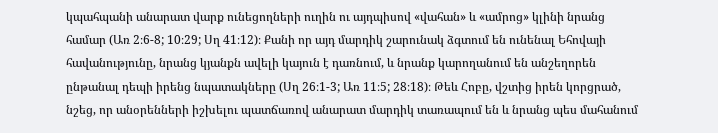կպահպանի անարատ վարք ունեցողների ուղին ու այդպիսով «վահան» և «ամրոց» կլինի նրանց համար (Առ 2։6-8; 10։29; Սղ 41։12)։ Քանի որ այդ մարդիկ շարունակ ձգտում են ունենալ Եհովայի հավանությունը, նրանց կյանքն ավելի կայուն է դառնում, և նրանք կարողանում են անշեղորեն ընթանալ դեպի իրենց նպատակները (Սղ 26։1-3; Առ 11։5; 28։18)։ Թեև Հոբը, վշտից իրեն կորցրած, նշեց, որ անօրենների իշխելու պատճառով անարատ մարդիկ տառապում են և նրանց պես մահանում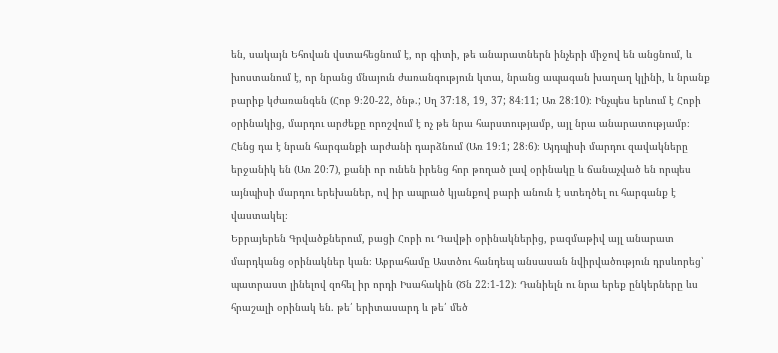են, սակայն Եհովան վստահեցնում է, որ գիտի, թե անարատներն ինչերի միջով են անցնում, և խոստանում է, որ նրանց մնայուն ժառանգություն կտա, նրանց ապագան խաղաղ կլինի, և նրանք բարիք կժառանգեն (Հոբ 9։20-22, ծնթ.; Սղ 37։18, 19, 37; 84։11; Առ 28։10)։ Ինչպես երևում է Հոբի օրինակից, մարդու արժեքը որոշվում է ոչ թե նրա հարստությամբ, այլ նրա անարատությամբ։ Հենց դա է նրան հարգանքի արժանի դարձնում (Առ 19։1; 28։6)։ Այդպիսի մարդու զավակները երջանիկ են (Առ 20։7), քանի որ ունեն իրենց հոր թողած լավ օրինակը և ճանաչված են որպես այնպիսի մարդու երեխաներ, ով իր ապրած կյանքով բարի անուն է ստեղծել ու հարգանք է վաստակել։
Եբրայերեն Գրվածքներում, բացի Հոբի ու Դավթի օրինակներից, բազմաթիվ այլ անարատ մարդկանց օրինակներ կան։ Աբրահամը Աստծու հանդեպ անսասան նվիրվածություն դրսևորեց՝ պատրաստ լինելով զոհել իր որդի Իսահակին (Ծն 22։1-12)։ Դանիելն ու նրա երեք ընկերները ևս հրաշալի օրինակ են. թե՛ երիտասարդ և թե՛ մեծ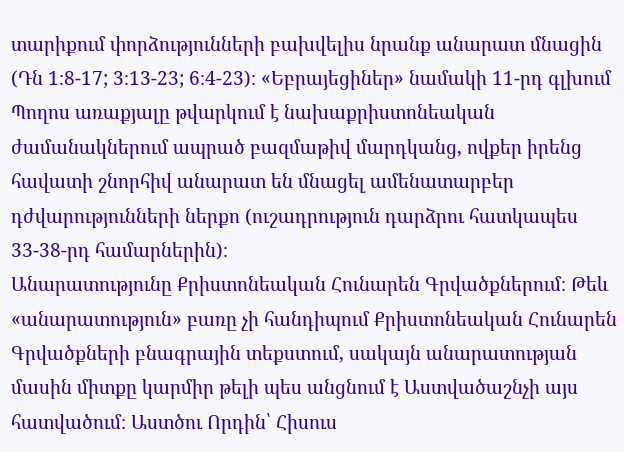տարիքում փորձությունների բախվելիս նրանք անարատ մնացին (Դն 1։8-17; 3։13-23; 6։4-23)։ «Եբրայեցիներ» նամակի 11-րդ գլխում Պողոս առաքյալը թվարկում է նախաքրիստոնեական ժամանակներում ապրած բազմաթիվ մարդկանց, ովքեր իրենց հավատի շնորհիվ անարատ են մնացել ամենատարբեր դժվարությունների ներքո (ուշադրություն դարձրու հատկապես 33-38-րդ համարներին)։
Անարատությունը Քրիստոնեական Հունարեն Գրվածքներում։ Թեև «անարատություն» բառը չի հանդիպում Քրիստոնեական Հունարեն Գրվածքների բնագրային տեքստում, սակայն անարատության մասին միտքը կարմիր թելի պես անցնում է Աստվածաշնչի այս հատվածում։ Աստծու Որդին՝ Հիսուս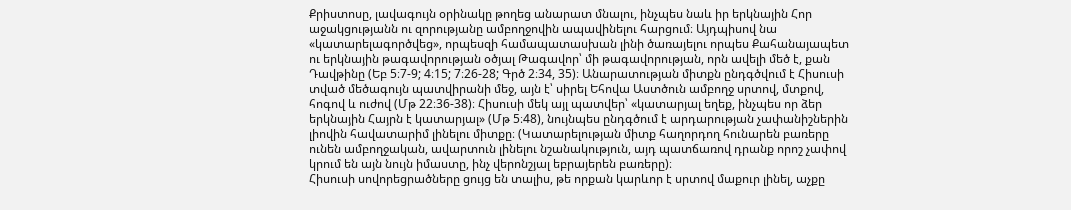Քրիստոսը, լավագույն օրինակը թողեց անարատ մնալու, ինչպես նաև իր երկնային Հոր աջակցությանն ու զորությանը ամբողջովին ապավինելու հարցում։ Այդպիսով նա «կատարելագործվեց», որպեսզի համապատասխան լինի ծառայելու որպես Քահանայապետ ու երկնային թագավորության օծյալ Թագավոր՝ մի թագավորության, որն ավելի մեծ է, քան Դավթինը (Եբ 5։7-9; 4։15; 7։26-28; Գրծ 2։34, 35)։ Անարատության միտքն ընդգծվում է Հիսուսի տված մեծագույն պատվիրանի մեջ, այն է՝ սիրել Եհովա Աստծուն ամբողջ սրտով, մտքով, հոգով և ուժով (Մթ 22։36-38)։ Հիսուսի մեկ այլ պատվեր՝ «կատարյալ եղեք, ինչպես որ ձեր երկնային Հայրն է կատարյալ» (Մթ 5։48), նույնպես ընդգծում է արդարության չափանիշներին լիովին հավատարիմ լինելու միտքը։ (Կատարելության միտք հաղորդող հունարեն բառերը ունեն ամբողջական, ավարտուն լինելու նշանակություն, այդ պատճառով դրանք որոշ չափով կրում են այն նույն իմաստը, ինչ վերոնշյալ եբրայերեն բառերը)։
Հիսուսի սովորեցրածները ցույց են տալիս, թե որքան կարևոր է սրտով մաքուր լինել, աչքը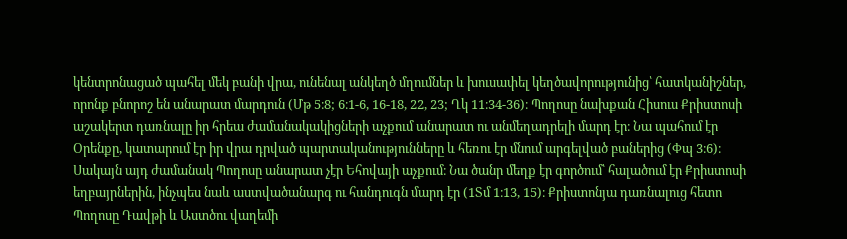կենտրոնացած պահել մեկ բանի վրա, ունենալ անկեղծ մղումներ և խուսափել կեղծավորությունից՝ հատկանիշներ, որոնք բնորոշ են անարատ մարդուն (Մթ 5։8; 6։1-6, 16-18, 22, 23; Ղկ 11։34-36)։ Պողոսը նախքան Հիսուս Քրիստոսի աշակերտ դառնալը իր հրեա ժամանակակիցների աչքում անարատ ու անմեղադրելի մարդ էր։ Նա պահում էր Օրենքը, կատարում էր իր վրա դրված պարտականությունները և հեռու էր մնում արգելված բաներից (Փպ 3։6)։ Սակայն այդ ժամանակ Պողոսը անարատ չէր Եհովայի աչքում։ Նա ծանր մեղք էր գործում՝ հալածում էր Քրիստոսի եղբայրներին, ինչպես նաև աստվածանարգ ու հանդուգն մարդ էր (1Տմ 1։13, 15)։ Քրիստոնյա դառնալուց հետո Պողոսը Դավթի և Աստծու վաղեմի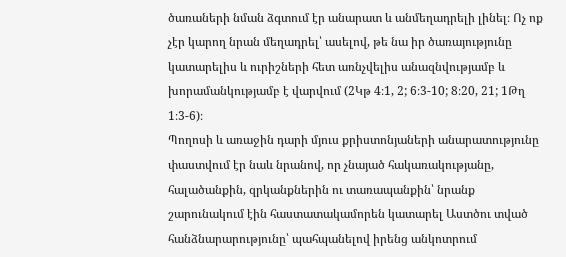ծառաների նման ձգտում էր անարատ և անմեղադրելի լինել։ Ոչ ոք չէր կարող նրան մեղադրել՝ ասելով, թե նա իր ծառայությունը կատարելիս և ուրիշների հետ առնչվելիս անազնվությամբ և խորամանկությամբ է վարվում (2Կթ 4։1, 2; 6։3-10; 8։20, 21; 1Թղ 1։3-6)։
Պողոսի և առաջին դարի մյուս քրիստոնյաների անարատությունը փաստվում էր նաև նրանով, որ չնայած հակառակությանը, հալածանքին, զրկանքներին ու տառապանքին՝ նրանք շարունակում էին հաստատակամորեն կատարել Աստծու տված հանձնարարությունը՝ պահպանելով իրենց անկոտրում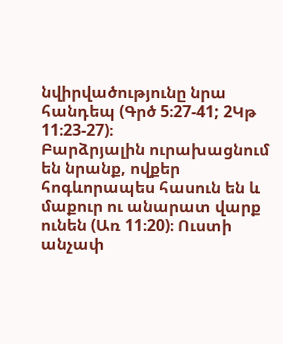նվիրվածությունը նրա հանդեպ (Գրծ 5։27-41; 2Կթ 11։23-27)։
Բարձրյալին ուրախացնում են նրանք, ովքեր հոգևորապես հասուն են և մաքուր ու անարատ վարք ունեն (Առ 11։20)։ Ուստի անչափ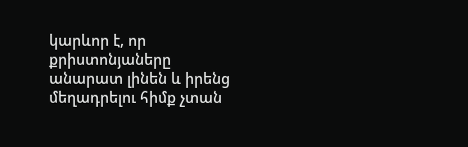կարևոր է, որ քրիստոնյաները անարատ լինեն և իրենց մեղադրելու հիմք չտան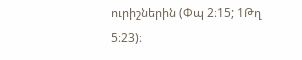ուրիշներին (Փպ 2։15; 1Թղ 5։23)։